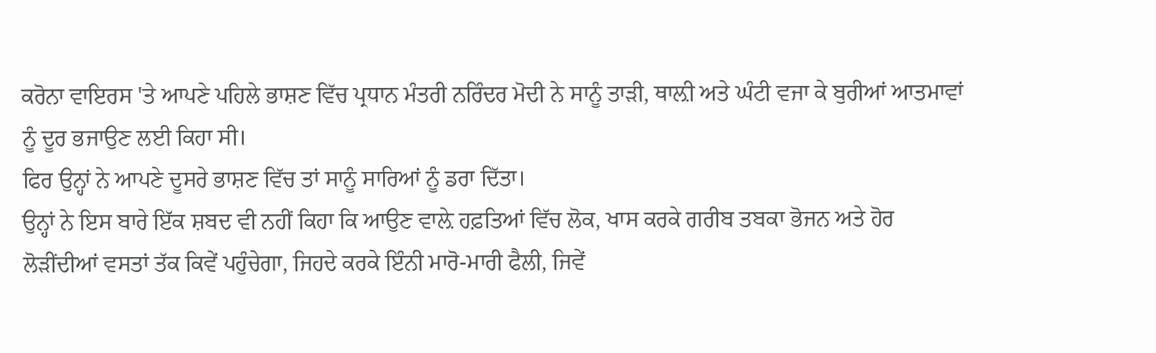ਕਰੋਨਾ ਵਾਇਰਸ 'ਤੇ ਆਪਣੇ ਪਹਿਲੇ ਭਾਸ਼ਣ ਵਿੱਚ ਪ੍ਰਧਾਨ ਮੰਤਰੀ ਨਰਿੰਦਰ ਮੋਦੀ ਨੇ ਸਾਨੂੰ ਤਾੜੀ, ਥਾਲ਼ੀ ਅਤੇ ਘੰਟੀ ਵਜਾ ਕੇ ਬੁਰੀਆਂ ਆਤਮਾਵਾਂ ਨੂੰ ਦੂਰ ਭਜਾਉਣ ਲਈ ਕਿਹਾ ਸੀ।
ਫਿਰ ਉਨ੍ਹਾਂ ਨੇ ਆਪਣੇ ਦੂਸਰੇ ਭਾਸ਼ਣ ਵਿੱਚ ਤਾਂ ਸਾਨੂੰ ਸਾਰਿਆਂ ਨੂੰ ਡਰਾ ਦਿੱਤਾ।
ਉਨ੍ਹਾਂ ਨੇ ਇਸ ਬਾਰੇ ਇੱਕ ਸ਼ਬਦ ਵੀ ਨਹੀਂ ਕਿਹਾ ਕਿ ਆਉਣ ਵਾਲ਼ੇ ਹਫ਼ਤਿਆਂ ਵਿੱਚ ਲੋਕ, ਖਾਸ ਕਰਕੇ ਗਰੀਬ ਤਬਕਾ ਭੋਜਨ ਅਤੇ ਹੋਰ ਲੋੜੀਂਦੀਆਂ ਵਸਤਾਂ ਤੱਕ ਕਿਵੇਂ ਪਹੁੰਚੇਗਾ, ਜਿਹਦੇ ਕਰਕੇ ਇੰਨੀ ਮਾਰੋ-ਮਾਰੀ ਫੈਲੀ, ਜਿਵੇਂ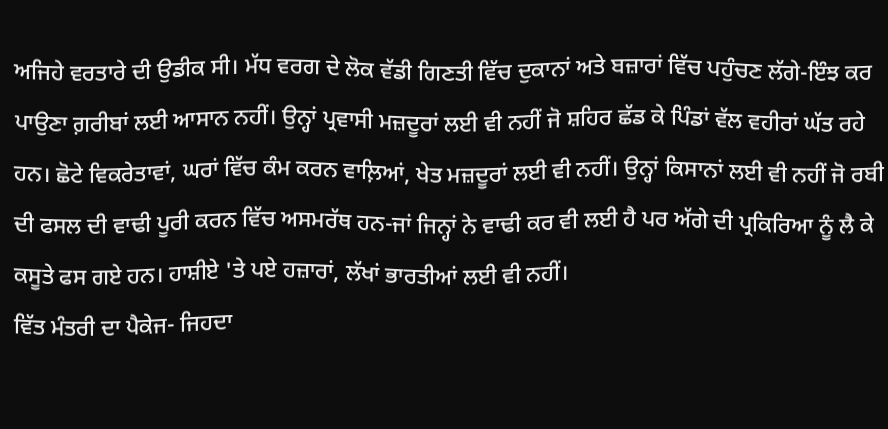ਅਜਿਹੇ ਵਰਤਾਰੇ ਦੀ ਉਡੀਕ ਸੀ। ਮੱਧ ਵਰਗ ਦੇ ਲੋਕ ਵੱਡੀ ਗਿਣਤੀ ਵਿੱਚ ਦੁਕਾਨਾਂ ਅਤੇ ਬਜ਼ਾਰਾਂ ਵਿੱਚ ਪਹੁੰਚਣ ਲੱਗੇ-ਇੰਝ ਕਰ ਪਾਉਣਾ ਗ਼ਰੀਬਾਂ ਲਈ ਆਸਾਨ ਨਹੀਂ। ਉਨ੍ਹਾਂ ਪ੍ਰਵਾਸੀ ਮਜ਼ਦੂਰਾਂ ਲਈ ਵੀ ਨਹੀਂ ਜੋ ਸ਼ਹਿਰ ਛੱਡ ਕੇ ਪਿੰਡਾਂ ਵੱਲ ਵਹੀਰਾਂ ਘੱਤ ਰਹੇ ਹਨ। ਛੋਟੇ ਵਿਕਰੇਤਾਵਾਂ, ਘਰਾਂ ਵਿੱਚ ਕੰਮ ਕਰਨ ਵਾਲ਼ਿਆਂ, ਖੇਤ ਮਜ਼ਦੂਰਾਂ ਲਈ ਵੀ ਨਹੀਂ। ਉਨ੍ਹਾਂ ਕਿਸਾਨਾਂ ਲਈ ਵੀ ਨਹੀਂ ਜੋ ਰਬੀ ਦੀ ਫਸਲ ਦੀ ਵਾਢੀ ਪੂਰੀ ਕਰਨ ਵਿੱਚ ਅਸਮਰੱਥ ਹਨ-ਜਾਂ ਜਿਨ੍ਹਾਂ ਨੇ ਵਾਢੀ ਕਰ ਵੀ ਲਈ ਹੈ ਪਰ ਅੱਗੇ ਦੀ ਪ੍ਰਕਿਰਿਆ ਨੂੰ ਲੈ ਕੇ ਕਸੂਤੇ ਫਸ ਗਏ ਹਨ। ਹਾਸ਼ੀਏ 'ਤੇ ਪਏ ਹਜ਼ਾਰਾਂ, ਲੱਖਾਂ ਭਾਰਤੀਆਂ ਲਈ ਵੀ ਨਹੀਂ।
ਵਿੱਤ ਮੰਤਰੀ ਦਾ ਪੈਕੇਜ- ਜਿਹਦਾ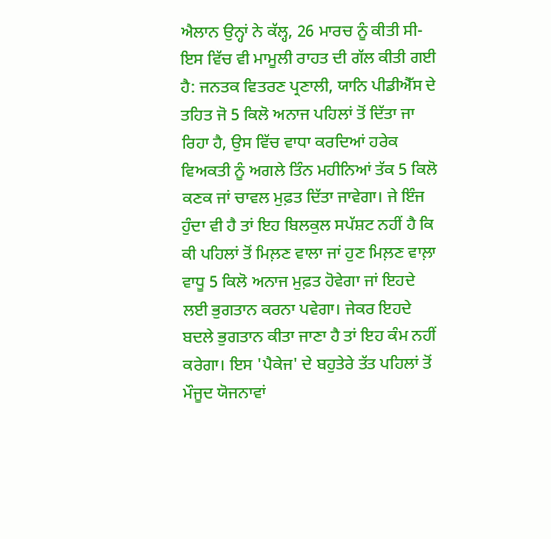ਐਲਾਨ ਉਨ੍ਹਾਂ ਨੇ ਕੱਲ੍ਹ, 26 ਮਾਰਚ ਨੂੰ ਕੀਤੀ ਸੀ-ਇਸ ਵਿੱਚ ਵੀ ਮਾਮੂਲੀ ਰਾਹਤ ਦੀ ਗੱਲ ਕੀਤੀ ਗਈ ਹੈ: ਜਨਤਕ ਵਿਤਰਣ ਪ੍ਰਣਾਲੀ, ਯਾਨਿ ਪੀਡੀਐੱਸ ਦੇ ਤਹਿਤ ਜੋ 5 ਕਿਲੋ ਅਨਾਜ ਪਹਿਲਾਂ ਤੋਂ ਦਿੱਤਾ ਜਾ ਰਿਹਾ ਹੈ, ਉਸ ਵਿੱਚ ਵਾਧਾ ਕਰਦਿਆਂ ਹਰੇਕ ਵਿਅਕਤੀ ਨੂੰ ਅਗਲੇ ਤਿੰਨ ਮਹੀਨਿਆਂ ਤੱਕ 5 ਕਿਲੋ ਕਣਕ ਜਾਂ ਚਾਵਲ ਮੁਫ਼ਤ ਦਿੱਤਾ ਜਾਵੇਗਾ। ਜੇ ਇੰਜ ਹੁੰਦਾ ਵੀ ਹੈ ਤਾਂ ਇਹ ਬਿਲਕੁਲ ਸਪੱਸ਼ਟ ਨਹੀਂ ਹੈ ਕਿ ਕੀ ਪਹਿਲਾਂ ਤੋਂ ਮਿਲ਼ਣ ਵਾਲਾ ਜਾਂ ਹੁਣ ਮਿਲ਼ਣ ਵਾਲ਼ਾ ਵਾਧੂ 5 ਕਿਲੋ ਅਨਾਜ ਮੁਫ਼ਤ ਹੋਵੇਗਾ ਜਾਂ ਇਹਦੇ ਲਈ ਭੁਗਤਾਨ ਕਰਨਾ ਪਵੇਗਾ। ਜੇਕਰ ਇਹਦੇ ਬਦਲੇ ਭੁਗਤਾਨ ਕੀਤਾ ਜਾਣਾ ਹੈ ਤਾਂ ਇਹ ਕੰਮ ਨਹੀਂ ਕਰੇਗਾ। ਇਸ 'ਪੈਕੇਜ' ਦੇ ਬਹੁਤੇਰੇ ਤੱਤ ਪਹਿਲਾਂ ਤੋਂ ਮੌਜੂਦ ਯੋਜਨਾਵਾਂ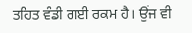ਤਹਿਤ ਵੰਡੀ ਗਈ ਰਕਮ ਹੈ। ਉਂਜ ਵੀ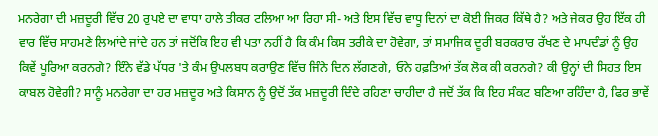ਮਨਰੇਗਾ ਦੀ ਮਜ਼ਦੂਰੀ ਵਿੱਚ 20 ਰੁਪਏ ਦਾ ਵਾਧਾ ਹਾਲੇ ਤੀਕਰ ਟਲਿਆ ਆ ਰਿਹਾ ਸੀ- ਅਤੇ ਇਸ ਵਿੱਚ ਵਾਧੂ ਦਿਨਾਂ ਦਾ ਕੋਈ ਜਿਕਰ ਕਿੱਥੇ ਹੈ? ਅਤੇ ਜੇਕਰ ਉਹ ਇੱਕ ਹੀ ਵਾਰ ਵਿੱਚ ਸਾਹਮਣੇ ਲਿਆਂਦੇ ਜਾਂਦੇ ਹਨ ਤਾਂ ਜਦੋਂਕਿ ਇਹ ਵੀ ਪਤਾ ਨਹੀਂ ਹੈ ਕਿ ਕੰਮ ਕਿਸ ਤਰੀਕੇ ਦਾ ਹੋਵੇਗਾ, ਤਾਂ ਸਮਾਜਿਕ ਦੂਰੀ ਬਰਕਰਾਰ ਰੱਖਣ ਦੇ ਮਾਪਦੰਡਾਂ ਨੂੰ ਉਹ ਕਿਵੇਂ ਪੂਰਿਆ ਕਰਨਗੇ? ਇੰਨੇ ਵੱਡੇ ਪੱਧਰ 'ਤੇ ਕੰਮ ਉਪਲਬਧ ਕਰਾਉਣ ਵਿੱਚ ਜਿੰਨੇ ਦਿਨ ਲੱਗਣਗੇ, ਓਨੇ ਹਫ਼ਤਿਆਂ ਤੱਕ ਲੋਕ ਕੀ ਕਰਨਗੇ? ਕੀ ਉਨ੍ਹਾਂ ਦੀ ਸਿਹਤ ਇਸ ਕਾਬਲ ਹੋਵੇਗੀ? ਸਾਨੂੰ ਮਨਰੇਗਾ ਦਾ ਹਰ ਮਜ਼ਦੂਰ ਅਤੇ ਕਿਸਾਨ ਨੂੰ ਉਦੋਂ ਤੱਕ ਮਜ਼ਦੂਰੀ ਦਿੰਦੇ ਰਹਿਣਾ ਚਾਹੀਦਾ ਹੈ ਜਦੋਂ ਤੱਕ ਕਿ ਇਹ ਸੰਕਟ ਬਣਿਆ ਰਹਿੰਦਾ ਹੈ, ਫਿਰ ਭਾਵੇਂ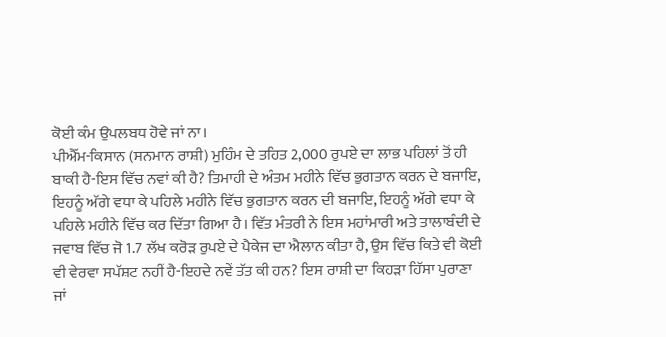ਕੋਈ ਕੰਮ ਉਪਲਬਧ ਹੋਵੇ ਜਾਂ ਨਾ।
ਪੀਐੱਮ-ਕਿਸਾਨ (ਸਨਮਾਨ ਰਾਸ਼ੀ) ਮੁਹਿੰਮ ਦੇ ਤਹਿਤ 2,000 ਰੁਪਏ ਦਾ ਲਾਭ ਪਹਿਲਾਂ ਤੋਂ ਹੀ ਬਾਕੀ ਹੈ-ਇਸ ਵਿੱਚ ਨਵਾਂ ਕੀ ਹੈ? ਤਿਮਾਹੀ ਦੇ ਅੰਤਮ ਮਹੀਨੇ ਵਿੱਚ ਭੁਗਤਾਨ ਕਰਨ ਦੇ ਬਜਾਇ, ਇਹਨੂੰ ਅੱਗੇ ਵਧਾ ਕੇ ਪਹਿਲੇ ਮਹੀਨੇ ਵਿੱਚ ਭੁਗਤਾਨ ਕਰਨ ਦੀ ਬਜਾਇ, ਇਹਨੂੰ ਅੱਗੇ ਵਧਾ ਕੇ ਪਹਿਲੇ ਮਹੀਨੇ ਵਿੱਚ ਕਰ ਦਿੱਤਾ ਗਿਆ ਹੈ। ਵਿੱਤ ਮੰਤਰੀ ਨੇ ਇਸ ਮਹਾਂਮਾਰੀ ਅਤੇ ਤਾਲਾਬੰਦੀ ਦੇ ਜਵਾਬ ਵਿੱਚ ਜੋ 1.7 ਲੱਖ ਕਰੋੜ ਰੁਪਏ ਦੇ ਪੈਕੇਜ ਦਾ ਐਲਾਨ ਕੀਤਾ ਹੈ, ਉਸ ਵਿੱਚ ਕਿਤੇ ਵੀ ਕੋਈ ਵੀ ਵੇਰਵਾ ਸਪੱਸ਼ਟ ਨਹੀਂ ਹੈ-ਇਹਦੇ ਨਵੇਂ ਤੱਤ ਕੀ ਹਨ? ਇਸ ਰਾਸ਼ੀ ਦਾ ਕਿਹੜਾ ਹਿੱਸਾ ਪੁਰਾਣਾ ਜਾਂ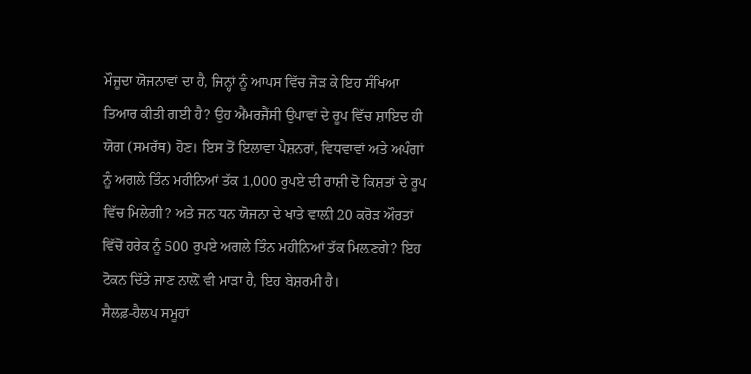ਮੌਜੂਦਾ ਯੋਜਨਾਵਾਂ ਦਾ ਹੈ, ਜਿਨ੍ਹਾਂ ਨੂੰ ਆਪਸ ਵਿੱਚ ਜੋੜ ਕੇ ਇਹ ਸੰਖਿਆ ਤਿਆਰ ਕੀਤੀ ਗਈ ਹੈ? ਉਹ ਐਂਮਰਜੈਂਸੀ ਉਪਾਵਾਂ ਦੇ ਰੂਪ ਵਿੱਚ ਸ਼ਾਇਦ ਹੀ ਯੋਗ (ਸਮਰੱਥ) ਹੋਣ। ਇਸ ਤੋਂ ਇਲਾਵਾ ਪੈਸ਼ਨਰਾਂ, ਵਿਧਵਾਵਾਂ ਅਤੇ ਅਪੰਗਾਂ ਨੂੰ ਅਗਲੇ ਤਿੰਨ ਮਹੀਨਿਆਂ ਤੱਕ 1,000 ਰੁਪਏ ਦੀ ਰਾਸ਼ੀ ਦੋ ਕਿਸ਼ਤਾਂ ਦੇ ਰੂਪ ਵਿੱਚ ਮਿਲੇਗੀ? ਅਤੇ ਜਨ ਧਨ ਯੋਜਨਾ ਦੇ ਖਾਤੇ ਵਾਲ਼ੀ 20 ਕਰੋੜ ਔਰਤਾਂ ਵਿੱਚੋਂ ਹਰੇਕ ਨੂੰ 500 ਰੁਪਏ ਅਗਲੇ ਤਿੰਨ ਮਹੀਨਿਆਂ ਤੱਕ ਮਿਲ਼ਣਗੇ? ਇਹ ਟੋਕਨ ਦਿੱਤੇ ਜਾਣ ਨਾਲ਼ੋਂ ਵੀ ਮਾੜਾ ਹੈ, ਇਹ ਬੇਸ਼ਰਮੀ ਹੈ।
ਸੈਲਫ਼-ਹੈਲਪ ਸਮੂਹਾਂ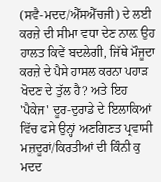(ਸਵੈ-ਮਦਦ/ਐੱਸਐੱਚਜੀ) ਦੇ ਲਈ ਕਰਜ਼ੇ ਦੀ ਸੀਮਾ ਵਧਾ ਦੇਣ ਨਾਲ਼ ਉਹ ਹਾਲਤ ਕਿਵੇਂ ਬਦਲੇਗੀ, ਜਿੱਥੇ ਮੌਜੂਦਾ ਕਰਜ਼ੇ ਦੇ ਪੈਸੇ ਹਾਸਲ ਕਰਨਾ ਪਹਾੜ ਖੋਦਣ ਦੇ ਤੁੱਲ ਹੈ? ਅਤੇ ਇਹ 'ਪੈਕੇਜ' ਦੂਰ-ਦੁਰਾਡੇ ਦੇ ਇਲਾਕਿਆਂ ਵਿੱਚ ਫਸੇ ਉਨ੍ਹਾਂ ਅਣਗਿਣਤ ਪ੍ਰਵਾਸੀ ਮਜ਼ਦੂਰਾਂ/ਕਿਰਤੀਆਂ ਦੀ ਕਿੰਨੀ ਕੁ ਮਦਦ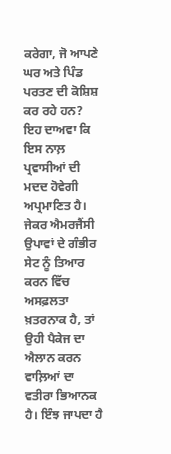ਕਰੇਗਾ, ਜੋ ਆਪਣੇ ਘਰ ਅਤੇ ਪਿੰਡ ਪਰਤਣ ਦੀ ਕੋਸ਼ਿਸ਼ ਕਰ ਰਹੇ ਹਨ? ਇਹ ਦਾਅਵਾ ਕਿ ਇਸ ਨਾਲ਼ ਪ੍ਰਵਾਸੀਆਂ ਦੀ ਮਦਦ ਹੋਵੇਗੀ ਅਪ੍ਰਮਾਣਿਤ ਹੈ। ਜੇਕਰ ਐਮਰਜੈਂਸੀ ਉਪਾਵਾਂ ਦੇ ਗੰਭੀਰ ਸੇਟ ਨੂੰ ਤਿਆਰ ਕਰਨ ਵਿੱਚ ਅਸਫ਼ਲਤਾ ਖ਼ਤਰਨਾਕ ਹੈ, ਤਾਂ ਉਹੀ ਪੈਕੇਜ ਦਾ ਐਲਾਨ ਕਰਨ ਵਾਲ਼ਿਆਂ ਦਾ ਵਤੀਰਾ ਭਿਆਨਕ ਹੈ। ਇੰਝ ਜਾਪਦਾ ਹੈ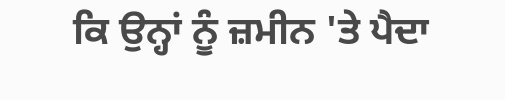ਕਿ ਉਨ੍ਹਾਂ ਨੂੰ ਜ਼ਮੀਨ 'ਤੇ ਪੈਦਾ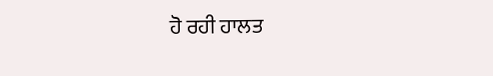ਹੋ ਰਹੀ ਹਾਲਤ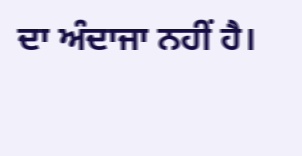ਦਾ ਅੰਦਾਜਾ ਨਹੀਂ ਹੈ।